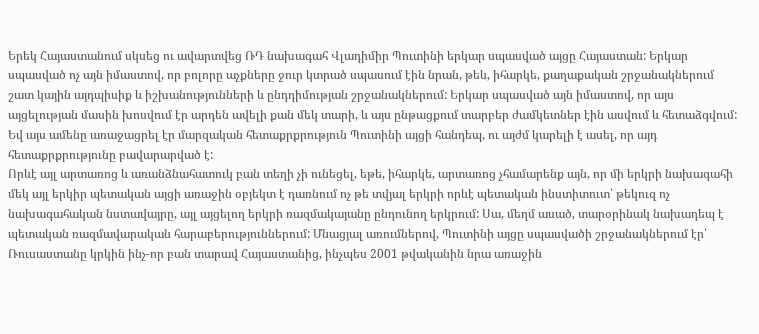Երեկ Հայաստանում սկսեց ու ավարտվեց ՌԴ նախագահ Վլադիմիր Պուտինի երկար սպասված այցը Հայաստան: Երկար սպասված ոչ այն իմաստով, որ բոլորը աչքները ջուր կտրած սպասում էին նրան, թեև, իհարկե, քաղաքական շրջանակներում շատ կային այդպիսիք և իշխանությունների և ընդդիմության շրջանակներում: Երկար սպասված այն իմաստով, որ այս այցելության մասին խոսվում էր արդեն ավելի քան մեկ տարի, և այս ընթացքում տարբեր ժամկետներ էին ասվում և հետաձգվում: Եվ այս ամենը առաջացրել էր մարզական հետաքրքրություն Պուտինի այցի հանդեպ, ու այժմ կարելի է ասել, որ այդ հետաքրքրությունը բավարարված է:
Որևէ այլ արտառոց և առանձնահատուկ բան տեղի չի ունեցել, եթե, իհարկե, արտառոց չհամարենք այն, որ մի երկրի նախագահի մեկ այլ երկիր պետական այցի առաջին օբյեկտ է դառնում ոչ թե տվյալ երկրի որևէ պետական ինստիտուտ՝ թեկուզ ոչ նախագահական նստավայրը, այլ այցելող երկրի ռազմակայանը ընդունող երկրում: Սա, մեղմ ասած, տարօրինակ նախադեպ է պետական ռազմավարական հարաբերություններում: Մնացյալ առումներով, Պուտինի այցը սպասվածի շրջանակներում էր՝ Ռուսաստանը կրկին ինչ-որ բան տարավ Հայաստանից, ինչպես 2001 թվականին նրա առաջին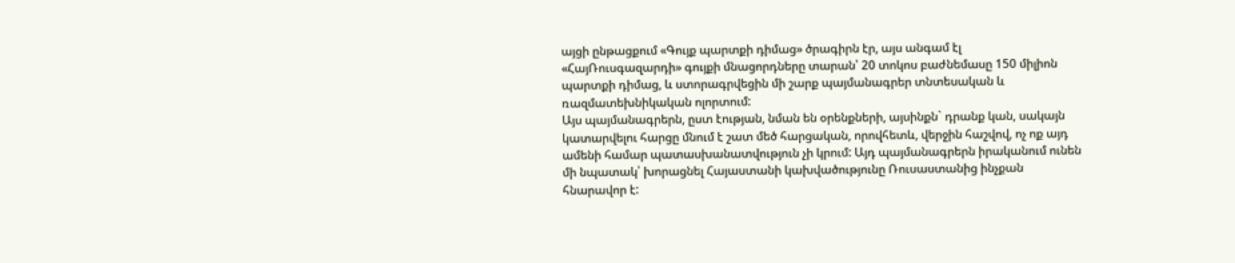այցի ընթացքում «Գույք պարտքի դիմաց» ծրագիրն էր, այս անգամ էլ «ՀայՌուսգազարդի» գույքի մնացորդները տարան՝ 20 տոկոս բաժնեմասը 150 միլիոն պարտքի դիմաց, և ստորագրվեցին մի շարք պայմանագրեր տնտեսական և ռազմատեխնիկական ոլորտում:
Այս պայմանագրերն, ըստ էության, նման են օրենքների, այսինքն` դրանք կան, սակայն կատարվելու հարցը մնում է շատ մեծ հարցական, որովհետև, վերջին հաշվով, ոչ ոք այդ ամենի համար պատասխանատվություն չի կրում: Այդ պայմանագրերն իրականում ունեն մի նպատակ՝ խորացնել Հայաստանի կախվածությունը Ռուսաստանից ինչքան հնարավոր է: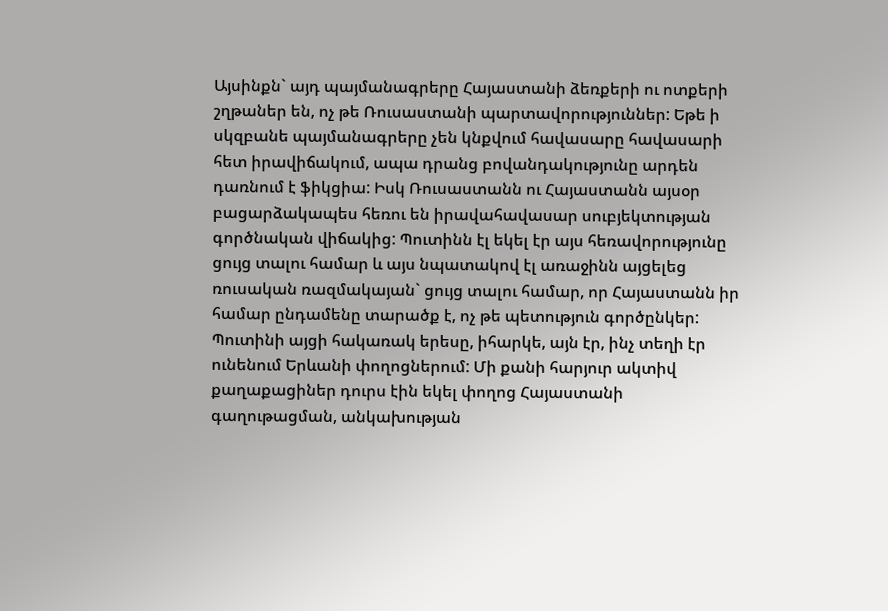Այսինքն` այդ պայմանագրերը Հայաստանի ձեռքերի ու ոտքերի շղթաներ են, ոչ թե Ռուսաստանի պարտավորություններ: Եթե ի սկզբանե պայմանագրերը չեն կնքվում հավասարը հավասարի հետ իրավիճակում, ապա դրանց բովանդակությունը արդեն դառնում է ֆիկցիա: Իսկ Ռուսաստանն ու Հայաստանն այսօր բացարձակապես հեռու են իրավահավասար սուբյեկտության գործնական վիճակից: Պուտինն էլ եկել էր այս հեռավորությունը ցույց տալու համար և այս նպատակով էլ առաջինն այցելեց ռուսական ռազմակայան` ցույց տալու համար, որ Հայաստանն իր համար ընդամենը տարածք է, ոչ թե պետություն գործընկեր:
Պուտինի այցի հակառակ երեսը, իհարկե, այն էր, ինչ տեղի էր ունենում Երևանի փողոցներում: Մի քանի հարյուր ակտիվ քաղաքացիներ դուրս էին եկել փողոց Հայաստանի գաղութացման, անկախության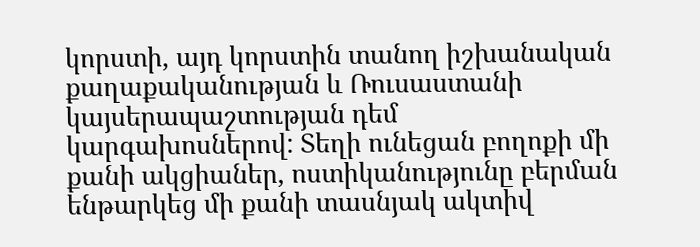կորստի, այդ կորստին տանող իշխանական քաղաքականության և Ռուսաստանի կայսերապաշտության դեմ կարգախոսներով: Տեղի ունեցան բողոքի մի քանի ակցիաներ, ոստիկանությունը բերման ենթարկեց մի քանի տասնյակ ակտիվ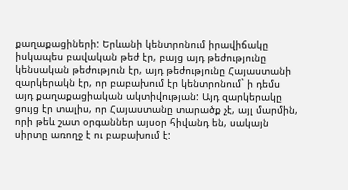քաղաքացիների: Երևանի կենտրոնում իրավիճակը իսկապես բավական թեժ էր, բայց այդ թեժությունը կենսական թեժություն էր, այդ թեժությունը Հայաստանի զարկերակն էր, որ բաբախում էր կենտրոնում` ի դեմս այդ քաղաքացիական ակտիվության: Այդ զարկերակը ցույց էր տալիս, որ Հայաստանը տարածք չէ, այլ մարմին, որի թեև շատ օրգաններ այսօր հիվանդ են, սակայն սիրտը առողջ է ու բաբախում է: